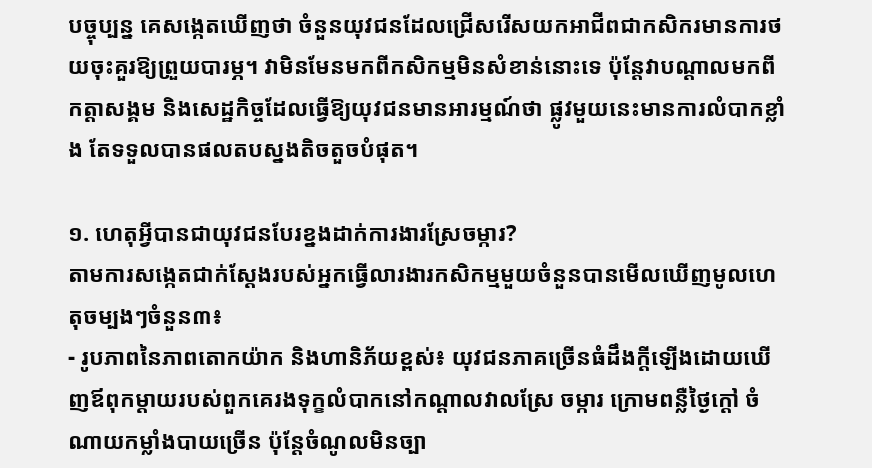បច្ចុប្បន្ន គេសង្កេតឃើញថា ចំនួនយុវជនដែលជ្រើសរើសយកអាជីពជាកសិករមានការថយចុះគួរឱ្យព្រួយបារម្ភ។ វាមិនមែនមកពីកសិកម្មមិនសំខាន់នោះទេ ប៉ុន្តែវាបណ្តាលមកពីកត្តាសង្គម និងសេដ្ឋកិច្ចដែលធ្វើឱ្យយុវជនមានអារម្មណ៍ថា ផ្លូវមួយនេះមានការលំបាកខ្លាំង តែទទួលបានផលតបស្នងតិចតួចបំផុត។

១. ហេតុអ្វីបានជាយុវជនបែរខ្នងដាក់ការងារស្រែចម្ការ?
តាមការសង្កេតជាក់ស្តែងរបស់អ្នកធ្វើលារងារកសិកម្មមួយចំនួនបានមើលឃើញមូលហេតុចម្បងៗចំនួន៣៖
- រូបភាពនៃភាពតោកយ៉ាក និងហានិភ័យខ្ពស់៖ យុវជនភាគច្រើនធំដឹងក្តីឡើងដោយឃើញឪពុកម្តាយរបស់ពួកគេរងទុក្ខលំបាកនៅកណ្តាលវាលស្រែ ចម្ការ ក្រោមពន្លឺថ្ងៃក្ដៅ ចំណាយកម្លាំងបាយច្រើន ប៉ុន្តែចំណូលមិនច្បា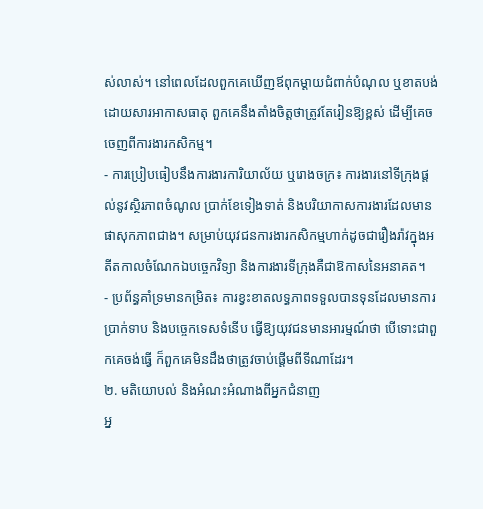ស់លាស់។ នៅពេលដែលពួកគេឃើញឪពុកម្តាយជំពាក់បំណុល ឬខាតបង់ដោយសារអាកាសធាតុ ពួកគេនឹងតាំងចិត្តថាត្រូវតែរៀនឱ្យខ្ពស់ ដើម្បីគេចចេញពីការងារកសិកម្ម។
- ការប្រៀបធៀបនឹងការងារការិយាល័យ ឬរោងចក្រ៖ ការងារនៅទីក្រុងផ្តល់នូវស្ថិរភាពចំណូល ប្រាក់ខែទៀងទាត់ និងបរិយាកាសការងារដែលមានផាសុកភាពជាង។ សម្រាប់យុវជនការងារកសិកម្មហាក់ដូចជារឿងរ៉ាវក្នុងអតីតកាលចំណែកឯបច្ចេកវិទ្យា និងការងារទីក្រុងគឺជាឱកាសនៃអនាគត។
- ប្រព័ន្ធគាំទ្រមានកម្រិត៖ ការខ្វះខាតលទ្ធភាពទទួលបានទុនដែលមានការប្រាក់ទាប និងបច្ចេកទេសទំនើប ធ្វើឱ្យយុវជនមានអារម្មណ៍ថា បើទោះជាពួកគេចង់ធ្វើ ក៏ពួកគេមិនដឹងថាត្រូវចាប់ផ្តើមពីទីណាដែរ។
២. មតិយោបល់ និងអំណះអំណាងពីអ្នកជំនាញ
អ្ន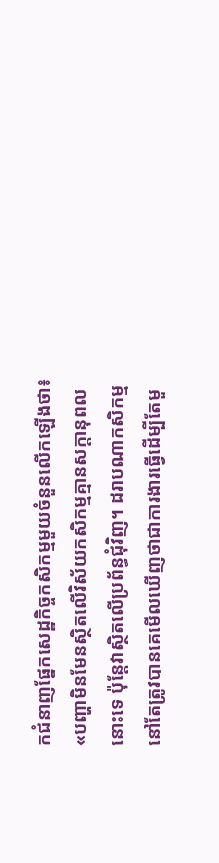កជំនាញផ្នែកសេដ្ឋកិច្ចកសិកម្មមួយចំនួនលើកឡើងថា៖ «បញ្ហាមិនមែនស្ថិតលើវិស័យកសិកម្មគ្មានសក្តានុពលនោះទេ ប៉ុន្តែវាស្ថិតលើប្រព័ន្ធជុំវិញ។ ដរាបណាកសិកម្មនៅតែត្រូវបានគេមើលឃើញថាជាការងារធ្វើដើម្បីតែមួ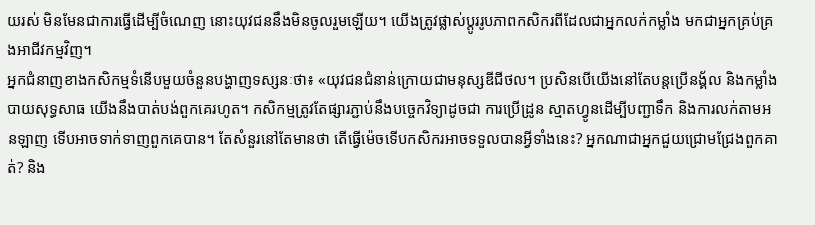យរស់ មិនមែនជាការធ្វើដើម្បីចំណេញ នោះយុវជននឹងមិនចូលរួមឡើយ។ យើងត្រូវផ្លាស់ប្តូររូបភាពកសិករពីដែលជាអ្នកលក់កម្លាំង មកជាអ្នកគ្រប់គ្រងអាជីវកម្មវិញ។
អ្នកជំនាញខាងកសិកម្មទំនើបមួយចំនួនបង្ហាញទស្សនៈថា៖ «យុវជនជំនាន់ក្រោយជាមនុស្សឌីជីថល។ ប្រសិនបើយើងនៅតែបន្តប្រើនង្គ័ល និងកម្លាំងបាយសុទ្ធសាធ យើងនឹងបាត់បង់ពួកគេរហូត។ កសិកម្មត្រូវតែផ្សារភ្ជាប់នឹងបច្ចេកវិទ្យាដូចជា ការប្រើដ្រូន ស្មាតហ្វូនដើម្បីបញ្ជាទឹក និងការលក់តាមអនឡាញ ទើបអាចទាក់ទាញពួកគេបាន។ តែសំនួរនៅតែមានថា តើធ្វើម៉េចទើបកសិករអាចទទួលបានអ្វីទាំងនេះ? អ្នកណាជាអ្នកជួយជ្រោមជ្រែងពួកគាត់? និង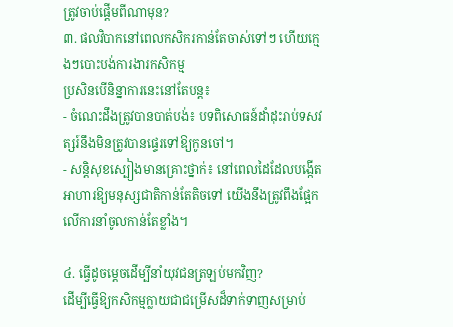ត្រូវចាប់ផ្ដើមពីណាមុន?
៣. ផលវិបាកនៅពេលកសិករកាន់តែចាស់ទៅៗ ហើយក្មេងៗបោះបង់ការងារកសិកម្ម
ប្រសិនបើនិន្នាការនេះនៅតែបន្ត៖
- ចំណេះដឹងត្រូវបានបាត់បង់៖ បទពិសោធន៍ដាំដុះរាប់ទសវត្សរ៍នឹងមិនត្រូវបានផ្ទេរទៅឱ្យកូនចៅ។
- សន្តិសុខស្បៀងមានគ្រោះថ្នាក់៖ នៅពេលដៃដែលបង្កើតអាហារឱ្យមនុស្សជាតិកាន់តែតិចទៅ យើងនឹងត្រូវពឹងផ្អែកលើការនាំចូលកាន់តែខ្លាំង។

៤. ធ្វើដូចម្តេចដើម្បីនាំយុវជនត្រឡប់មកវិញ?
ដើម្បីធ្វើឱ្យកសិកម្មក្លាយជាជម្រើសដ៏ទាក់ទាញសម្រាប់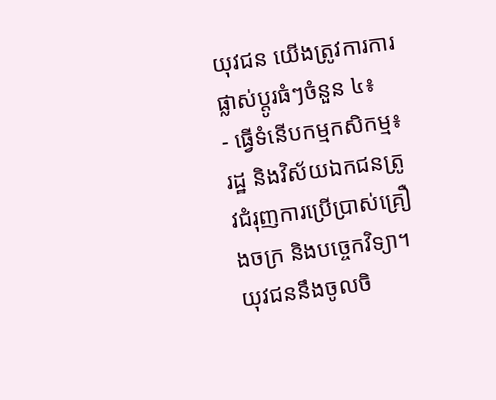យុវជន យើងត្រូវការការផ្លាស់ប្តូរធំៗចំនួន ៤៖
- ធ្វើទំនើបកម្មកសិកម្ម៖ រដ្ឋ និងវិស័យឯកជនត្រូវជំរុញការប្រើប្រាស់គ្រឿងចក្រ និងបច្ចេកវិទ្យា។ យុវជននឹងចូលចិ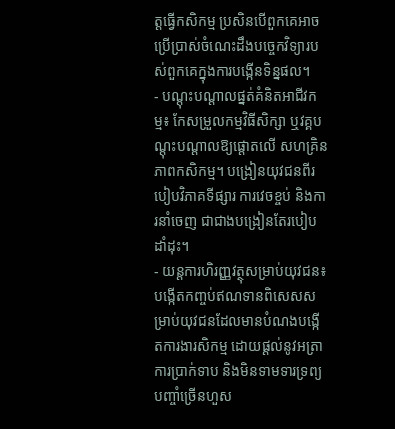ត្តធ្វើកសិកម្ម ប្រសិនបើពួកគេអាចប្រើប្រាស់ចំណេះដឹងបច្ចេកវិទ្យារបស់ពួកគេក្នុងការបង្កើនទិន្នផល។
- បណ្តុះបណ្តាលផ្នត់គំនិតអាជីវកម្ម៖ កែសម្រួលកម្មវិធីសិក្សា ឬវគ្គបណ្តុះបណ្តាលឱ្យផ្តោតលើ សហគ្រិនភាពកសិកម្ម។ បង្រៀនយុវជនពីរបៀបវិភាគទីផ្សារ ការវេចខ្ចប់ និងការនាំចេញ ជាជាងបង្រៀនតែរបៀបដាំដុះ។
- យន្តការហិរញ្ញវត្ថុសម្រាប់យុវជន៖ បង្កើតកញ្ចប់ឥណទានពិសេសសម្រាប់យុវជនដែលមានបំណងបង្កើតការងារសិកម្ម ដោយផ្ដល់នូវអត្រាការប្រាក់ទាប និងមិនទាមទារទ្រព្យបញ្ចាំច្រើនហួស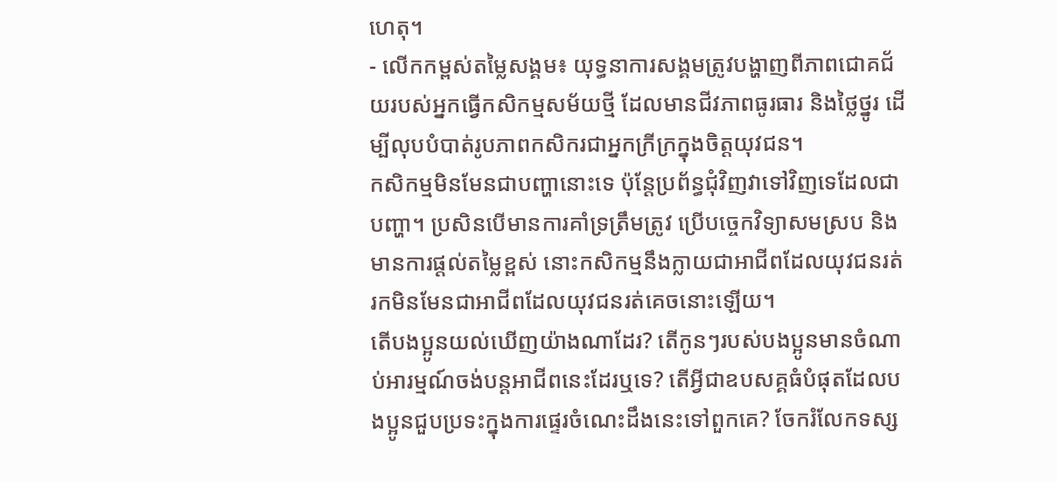ហេតុ។
- លើកកម្ពស់តម្លៃសង្គម៖ យុទ្ធនាការសង្គមត្រូវបង្ហាញពីភាពជោគជ័យរបស់អ្នកធ្វើកសិកម្មសម័យថ្មី ដែលមានជីវភាពធូរធារ និងថ្លៃថ្នូរ ដើម្បីលុបបំបាត់រូបភាពកសិករជាអ្នកក្រីក្រក្នុងចិត្តយុវជន។
កសិកម្មមិនមែនជាបញ្ហានោះទេ ប៉ុន្តែប្រព័ន្ធជុំវិញវាទៅវិញទេដែលជាបញ្ហា។ ប្រសិនបើមានការគាំទ្រត្រឹមត្រូវ ប្រើបច្ចេកវិទ្យាសមស្រប និងមានការផ្តល់តម្លៃខ្ពស់ នោះកសិកម្មនឹងក្លាយជាអាជីពដែលយុវជនរត់រកមិនមែនជាអាជីពដែលយុវជនរត់គេចនោះឡើយ។
តើបងប្អូនយល់ឃើញយ៉ាងណាដែរ? តើកូនៗរបស់បងប្អូនមានចំណាប់អារម្មណ៍ចង់បន្តអាជីពនេះដែរឬទេ? តើអ្វីជាឧបសគ្គធំបំផុតដែលបងប្អូនជួបប្រទះក្នុងការផ្ទេរចំណេះដឹងនេះទៅពួកគេ? ចែករំលែកទស្ស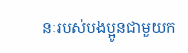នៈរបស់បងប្អូនជាមួយក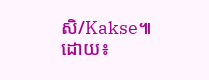សិ/Kakse៕
ដោយ៖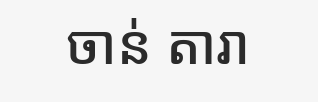ចាន់ តារា